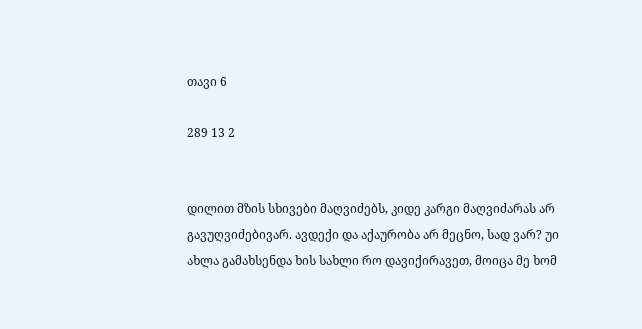თავი 6

289 13 2


დილით მზის სხივები მაღვიძებს, კიდე კარგი მაღვიძარას არ გავუღვიძებივარ. ავდექი და აქაურობა არ მეცნო, სად ვარ? უი ახლა გამახსენდა ხის სახლი რო დავიქირავეთ, მოიცა მე ხომ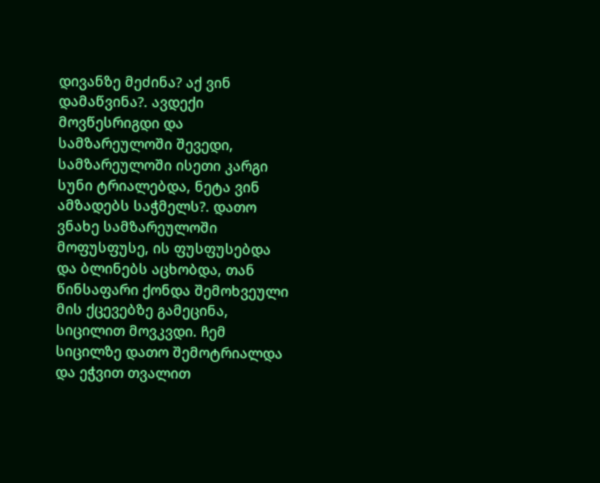დივანზე მეძინა? აქ ვინ დამაწვინა?. ავდექი მოვწესრიგდი და სამზარეულოში შევედი, სამზარეულოში ისეთი კარგი სუნი ტრიალებდა, ნეტა ვინ ამზადებს საჭმელს?. დათო ვნახე სამზარეულოში მოფუსფუსე, ის ფუსფუსებდა და ბლინებს აცხობდა, თან წინსაფარი ქონდა შემოხვეული მის ქცევებზე გამეცინა, სიცილით მოვკვდი. ჩემ სიცილზე დათო შემოტრიალდა და ეჭვით თვალით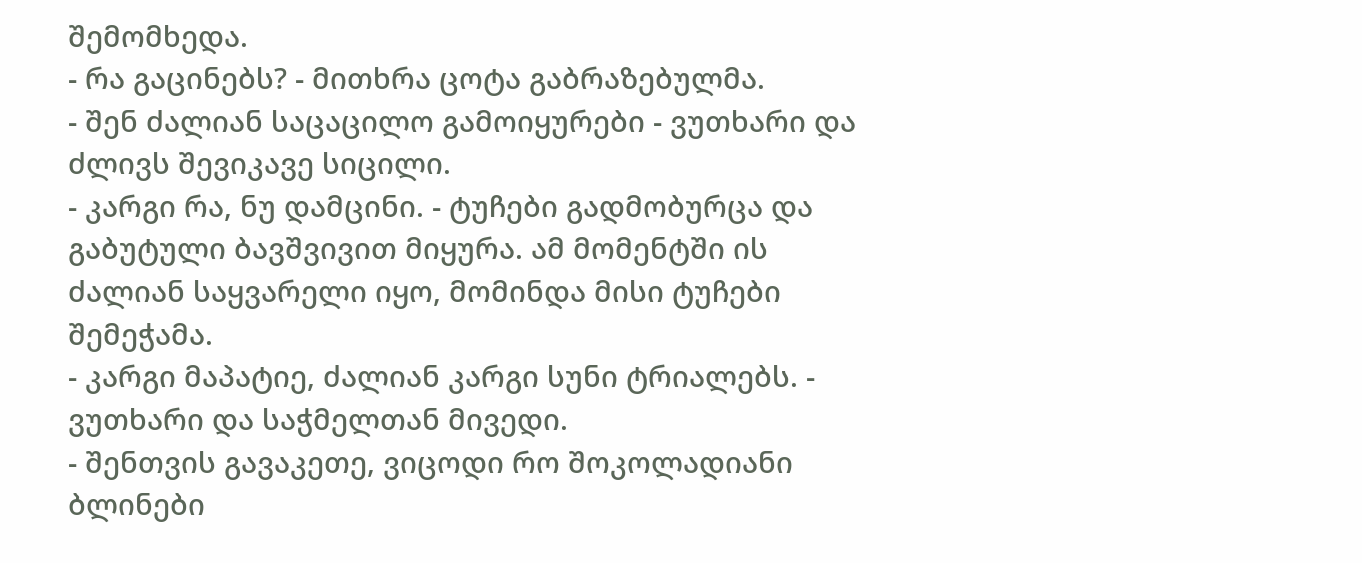შემომხედა.
- რა გაცინებს? - მითხრა ცოტა გაბრაზებულმა.
- შენ ძალიან საცაცილო გამოიყურები - ვუთხარი და ძლივს შევიკავე სიცილი.
- კარგი რა, ნუ დამცინი. - ტუჩები გადმობურცა და გაბუტული ბავშვივით მიყურა. ამ მომენტში ის ძალიან საყვარელი იყო, მომინდა მისი ტუჩები შემეჭამა.
- კარგი მაპატიე, ძალიან კარგი სუნი ტრიალებს. - ვუთხარი და საჭმელთან მივედი.
- შენთვის გავაკეთე, ვიცოდი რო შოკოლადიანი ბლინები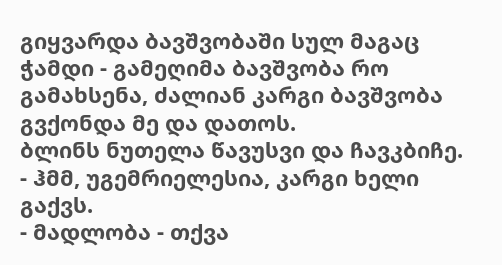გიყვარდა ბავშვობაში სულ მაგაც ჭამდი - გამეღიმა ბავშვობა რო გამახსენა, ძალიან კარგი ბავშვობა გვქონდა მე და დათოს.
ბლინს ნუთელა წავუსვი და ჩავკბიჩე.
- ჰმმ, უგემრიელესია, კარგი ხელი გაქვს.
- მადლობა - თქვა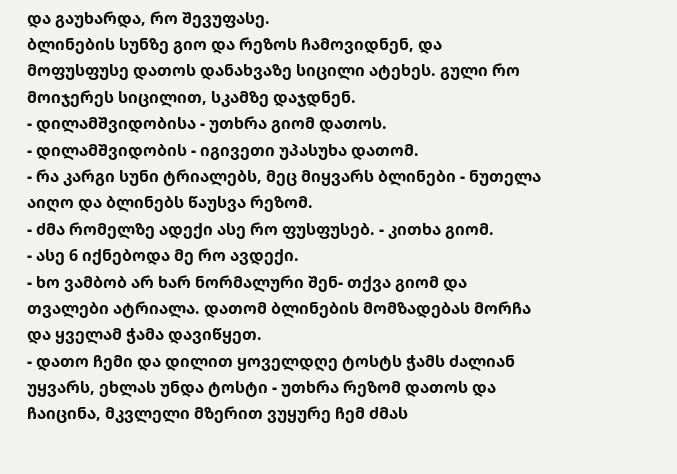და გაუხარდა, რო შევუფასე.
ბლინების სუნზე გიო და რეზოს ჩამოვიდნენ, და მოფუსფუსე დათოს დანახვაზე სიცილი ატეხეს. გული რო მოიჯერეს სიცილით, სკამზე დაჯდნენ.
- დილამშვიდობისა - უთხრა გიომ დათოს.
- დილამშვიდობის - იგივეთი უპასუხა დათომ.
- რა კარგი სუნი ტრიალებს, მეც მიყვარს ბლინები - ნუთელა აიღო და ბლინებს წაუსვა რეზომ.
- ძმა რომელზე ადექი ასე რო ფუსფუსებ. - კითხა გიომ.
- ასე 6 იქნებოდა მე რო ავდექი.
- ხო ვამბობ არ ხარ ნორმალური შენ- თქვა გიომ და თვალები ატრიალა. დათომ ბლინების მომზადებას მორჩა და ყველამ ჭამა დავიწყეთ.
- დათო ჩემი და დილით ყოველდღე ტოსტს ჭამს ძალიან უყვარს, ეხლას უნდა ტოსტი - უთხრა რეზომ დათოს და ჩაიცინა, მკვლელი მზერით ვუყურე ჩემ ძმას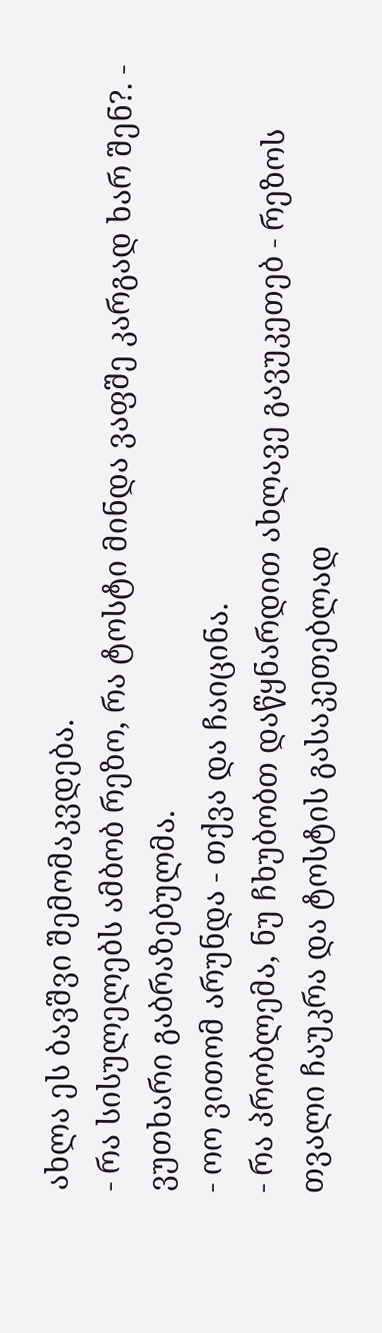ახლა ეს ბავშვი შემომაკვდება.
- რა სისულელებს ამბობ რეზო, რა ტოსტი მინდა ვაფშე კარგად ხარ შენ?. - ვუთხარი გაბრაზებულმა.
- ოო ვითომ არუნდა - თქვა და ჩაიცინა.
- რა პრობლემა, ნუ ჩხუბობთ დაწყნარდით ახლავე გავუკეთებ - რეზოს თვალი ჩაუკრა და ტოსტის გასაკეთებლად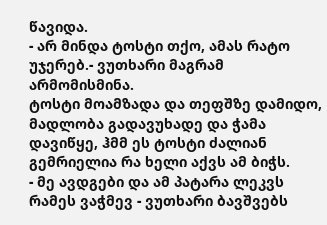წავიდა.
- არ მინდა ტოსტი თქო, ამას რატო უჯერებ.- ვუთხარი მაგრამ არმომისმინა.
ტოსტი მოამზადა და თეფშზე დამიდო, მადლობა გადავუხადე და ჭამა დავიწყე, ჰმმ ეს ტოსტი ძალიან გემრიელია რა ხელი აქვს ამ ბიჭს.
- მე ავდგები და ამ პატარა ლეკვს რამეს ვაჭმევ - ვუთხარი ბავშვებს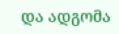და ადგომა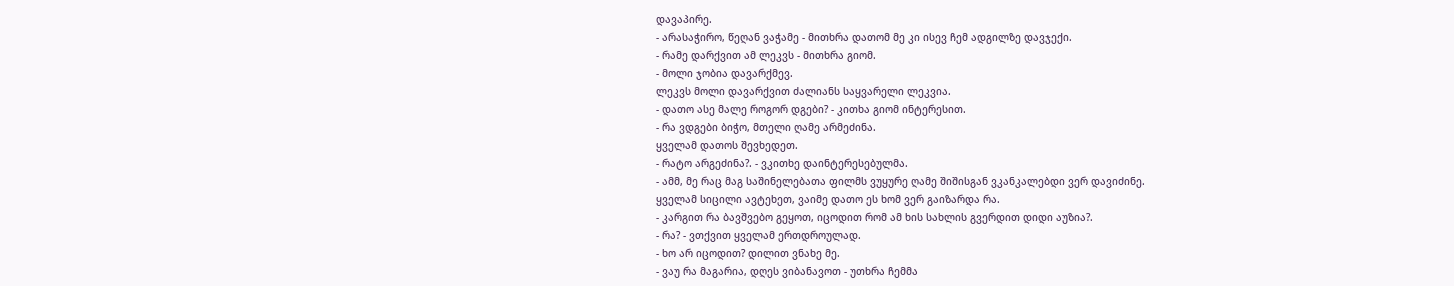დავაპირე.
- არასაჭირო, წეღან ვაჭამე - მითხრა დათომ მე კი ისევ ჩემ ადგილზე დავჯექი.
- რამე დარქვით ამ ლეკვს - მითხრა გიომ.
- მოლი ჯობია დავარქმევ.
ლეკვს მოლი დავარქვით ძალიანს საყვარელი ლეკვია.
- დათო ასე მალე როგორ დგები? - კითხა გიომ ინტერესით.
- რა ვდგები ბიჭო, მთელი ღამე არმეძინა.
ყველამ დათოს შევხედეთ.
- რატო არგეძინა?. - ვკითხე დაინტერესებულმა.
- ამმ, მე რაც მაგ საშინელებათა ფილმს ვუყურე ღამე შიშისგან ვკანკალებდი ვერ დავიძინე.
ყველამ სიცილი ავტეხეთ, ვაიმე დათო ეს ხომ ვერ გაიზარდა რა.
- კარგით რა ბავშვებო გეყოთ, იცოდით რომ ამ ხის სახლის გვერდით დიდი აუზია?.
- რა? - ვთქვით ყველამ ერთდროულად.
- ხო არ იცოდით? დილით ვნახე მე.
- ვაუ რა მაგარია, დღეს ვიბანავოთ - უთხრა ჩემმა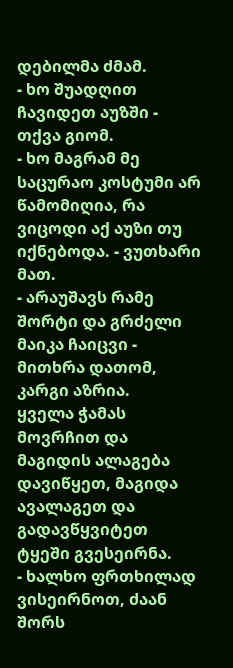დებილმა ძმამ.
- ხო შუადღით ჩავიდეთ აუზში - თქვა გიომ.
- ხო მაგრამ მე საცურაო კოსტუმი არ წამომიღია, რა ვიცოდი აქ აუზი თუ იქნებოდა. - ვუთხარი მათ.
- არაუშავს რამე შორტი და გრძელი მაიკა ჩაიცვი - მითხრა დათომ, კარგი აზრია.
ყველა ჭამას მოვრჩით და მაგიდის ალაგება დავიწყეთ, მაგიდა ავალაგეთ და გადავწყვიტეთ ტყეში გვესეირნა.
- ხალხო ფრთხილად ვისეირნოთ, ძაან შორს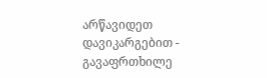არწავიდეთ დავიკარგებით - გავაფრთხილე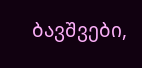ბავშვები,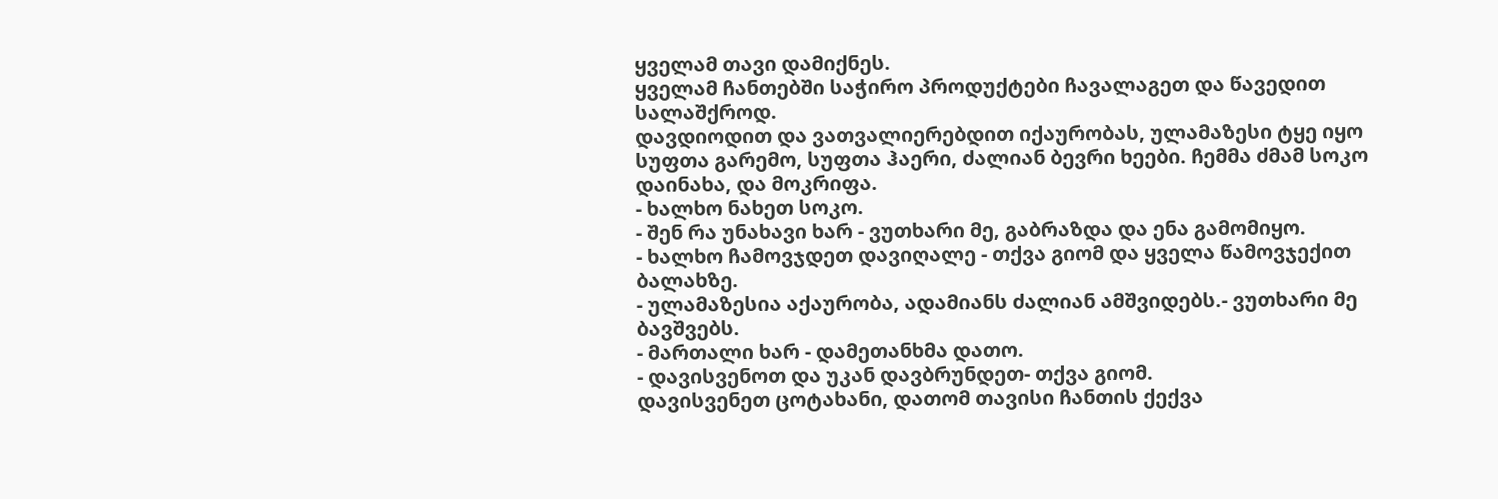ყველამ თავი დამიქნეს.
ყველამ ჩანთებში საჭირო პროდუქტები ჩავალაგეთ და წავედით სალაშქროდ.
დავდიოდით და ვათვალიერებდით იქაურობას, ულამაზესი ტყე იყო სუფთა გარემო, სუფთა ჰაერი, ძალიან ბევრი ხეები. ჩემმა ძმამ სოკო დაინახა, და მოკრიფა.
- ხალხო ნახეთ სოკო.
- შენ რა უნახავი ხარ - ვუთხარი მე, გაბრაზდა და ენა გამომიყო.
- ხალხო ჩამოვჯდეთ დავიღალე - თქვა გიომ და ყველა წამოვჯექით ბალახზე.
- ულამაზესია აქაურობა, ადამიანს ძალიან ამშვიდებს.- ვუთხარი მე ბავშვებს.
- მართალი ხარ - დამეთანხმა დათო.
- დავისვენოთ და უკან დავბრუნდეთ- თქვა გიომ.
დავისვენეთ ცოტახანი, დათომ თავისი ჩანთის ქექვა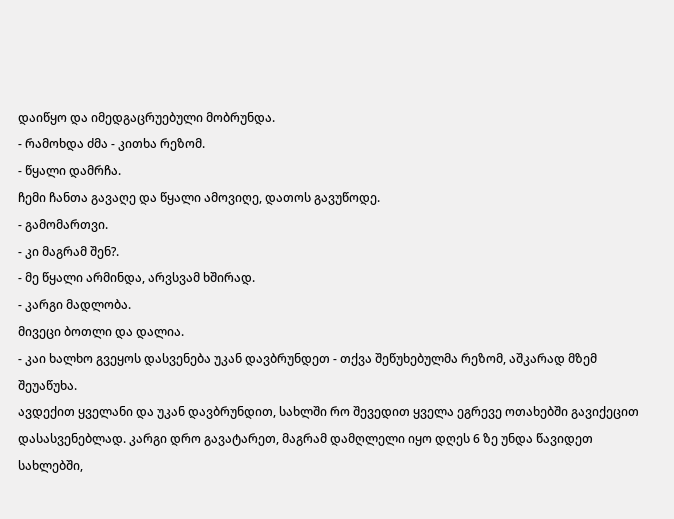დაიწყო და იმედგაცრუებული მობრუნდა.
- რამოხდა ძმა - კითხა რეზომ.
- წყალი დამრჩა.
ჩემი ჩანთა გავაღე და წყალი ამოვიღე, დათოს გავუწოდე.
- გამომართვი.
- კი მაგრამ შენ?.
- მე წყალი არმინდა, არვსვამ ხშირად.
- კარგი მადლობა.
მივეცი ბოთლი და დალია.
- კაი ხალხო გვეყოს დასვენება უკან დავბრუნდეთ - თქვა შეწუხებულმა რეზომ, აშკარად მზემ შეუაწუხა.
ავდექით ყველანი და უკან დავბრუნდით, სახლში რო შევედით ყველა ეგრევე ოთახებში გავიქეცით დასასვენებლად. კარგი დრო გავატარეთ, მაგრამ დამღლელი იყო დღეს 6 ზე უნდა წავიდეთ სახლებში,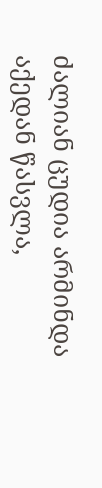ძალიან ცუდია არმინდა აქედან წასვლა,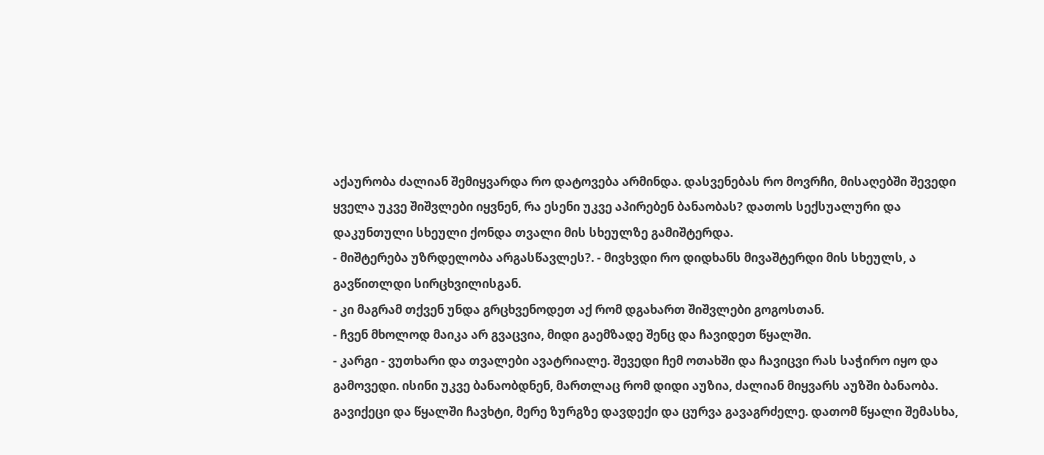აქაურობა ძალიან შემიყვარდა რო დატოვება არმინდა. დასვენებას რო მოვრჩი, მისაღებში შევედი ყველა უკვე შიშვლები იყვნენ, რა ესენი უკვე აპირებენ ბანაობას? დათოს სექსუალური და დაკუნთული სხეული ქონდა თვალი მის სხეულზე გამიშტერდა.
- მიშტერება უზრდელობა არგასწავლეს?. - მივხვდი რო დიდხანს მივაშტერდი მის სხეულს, ა გავწითლდი სირცხვილისგან.
- კი მაგრამ თქვენ უნდა გრცხვენოდეთ აქ რომ დგახართ შიშვლები გოგოსთან.
- ჩვენ მხოლოდ მაიკა არ გვაცვია, მიდი გაემზადე შენც და ჩავიდეთ წყალში.
- კარგი - ვუთხარი და თვალები ავატრიალე. შევედი ჩემ ოთახში და ჩავიცვი რას საჭირო იყო და გამოვედი. ისინი უკვე ბანაობდნენ, მართლაც რომ დიდი აუზია, ძალიან მიყვარს აუზში ბანაობა. გავიქეცი და წყალში ჩავხტი, მერე ზურგზე დავდექი და ცურვა გავაგრძელე. დათომ წყალი შემასხა,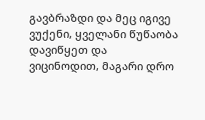გავბრაზდი და მეც იგივე ვუქენი, ყველანი წუწაობა დავიწყეთ და ვიცინოდით, მაგარი დრო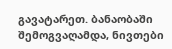გავატარეთ. ბანაობაში შემოგვაღამდა, ნივთები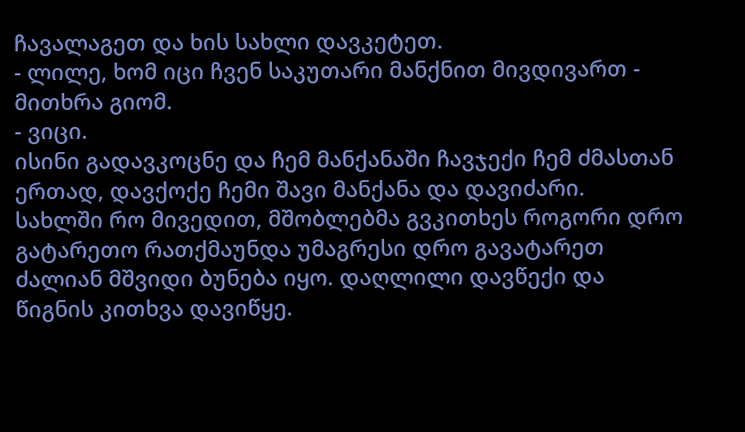ჩავალაგეთ და ხის სახლი დავკეტეთ.
- ლილე, ხომ იცი ჩვენ საკუთარი მანქნით მივდივართ - მითხრა გიომ.
- ვიცი.
ისინი გადავკოცნე და ჩემ მანქანაში ჩავჯექი ჩემ ძმასთან ერთად, დავქოქე ჩემი შავი მანქანა და დავიძარი.
სახლში რო მივედით, მშობლებმა გვკითხეს როგორი დრო გატარეთო რათქმაუნდა უმაგრესი დრო გავატარეთ ძალიან მშვიდი ბუნება იყო. დაღლილი დავწექი და წიგნის კითხვა დავიწყე.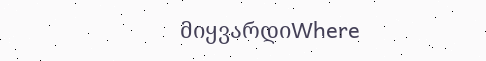მიყვარდიWhere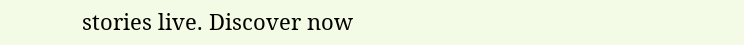stories live. Discover now